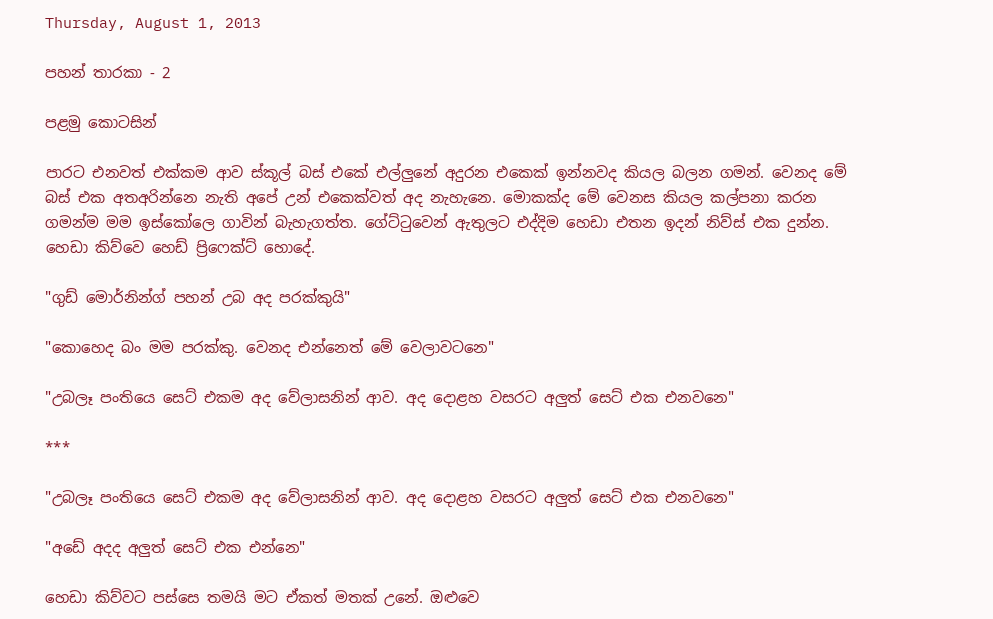Thursday, August 1, 2013

පහන් තාරකා - 2

පළමු කොටසින්

පාරට එනවත් එක්කම ආව ස්කූල් බස් එකේ එල්ලුනේ අදුරන එකෙක් ඉන්නවද කියල බලන ගමන්. වෙනද මේ බස් එක අතඅරින්නෙ නැති අපේ උන් එකෙක්වත් අද නැහැනෙ. මොකක්ද මේ වෙනස කියල කල්පනා කරන ගමන්ම මම ඉස්කෝලෙ ගාවින් බැහැගත්ත. ගේට්ටුවෙන් ඇතුලට එද්දිම හෙඩා එතන ඉදන් නිව්ස් එක දුන්න. හෙඩා කිව්වෙ හෙඩ් ප්‍රිෆෙක්ට් හොදේ.

"ගුඩ් මොර්නින්ග් පහන් උබ අද පරක්කුයි"

"කොහෙද බං මම පරක්කු. වෙනද එන්නෙත් මේ වෙලාවටනෙ"

"උබලෑ පංතියෙ සෙට් එකම අද වේලාසනින් ආව. අද දොළහ වසරට අලුත් සෙට් එක එනවනෙ"

***

"උබලෑ පංතියෙ සෙට් එකම අද වේලාසනින් ආව. අද දොළහ වසරට අලුත් සෙට් එක එනවනෙ"

"අඩේ අදද අලුත් සෙට් එක එන්නෙ"

හෙඩා කිව්වට පස්සෙ තමයි මට ඒකත් මතක් උනේ. ඔළුවෙ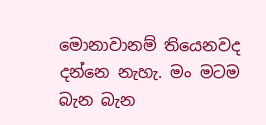මොනාවානම් තියෙනවද දන්නෙ නැහැ. මං මටම බැන බැන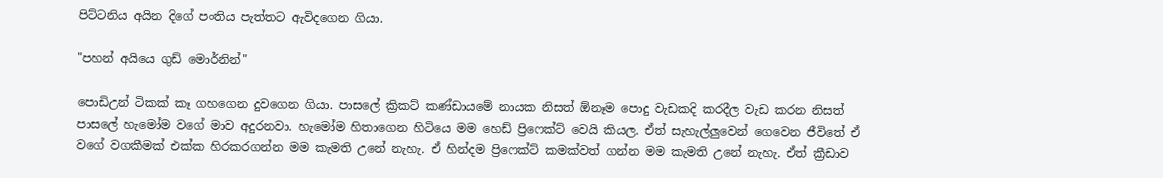පිට්ටනිය අයින දිගේ පංතිය පැත්තට ඇවිදගෙන ගියා.

"පහන් අයියෙ ගුඩ් මොර්නින්"

පොඩිඋන් ටිකක් කෑ ගහගෙන දුවගෙන ගියා. පාසලේ ක්‍රිකට් කණ්ඩායමේ නායක නිසත් ඕනෑම පොදු වැඩකදි කරදීල වැඩ කරන නිසත් පාසලේ හැමෝම වගේ මාව අදුරනවා. හැමෝම හිතාගෙන හිටියෙ මම හෙඩ් ප්‍රිෆෙක්ට් වෙයි කියල. ඒත් සැහැල්ලුවෙන් ගෙවෙන ජීවිතේ ඒ වගේ වගකීමක් එක්ක හිරකරගන්න මම කැමති උනේ නැහැ. ඒ හින්දම ප්‍රිෆෙක්ට් කමක්වත් ගන්න මම කැමති උනේ නැහැ. ඒත් ක්‍රීඩාව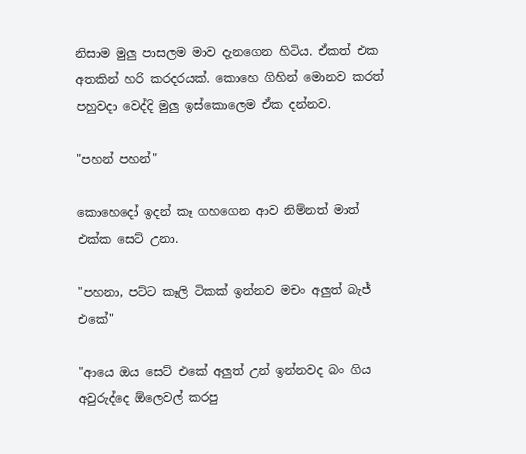නිසාම මුලු පාසලම මාව දැනගෙන හිටිය. ඒකත් එක අතකින් හරි කරදරයක්. කොහෙ ගිහින් මොනව කරත් පහුවදා වෙද්දි මුලු ඉස්කොලෙම ඒක දන්නව.

"පහන් පහන්"

කොහෙදෝ ඉදන් කෑ ගහගෙන ආව නිම්නත් මාත් එක්ක සෙට් උනා.

"පහනා, පට්ට කෑලි ටිකක් ඉන්නව මචං අලුත් බැජ් එකේ"

"ආයෙ ඔය සෙට් එකේ අලුත් උන් ඉන්නවද බං ගිය අවුරුද්දෙ ඕලෙවල් කරපු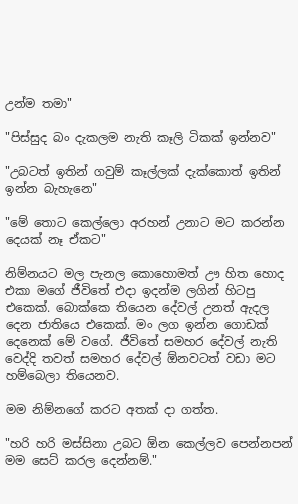උන්ම තමා"

"පිස්සුද බං දැකලම නැති කෑලි ටිකක් ඉන්නව"

"උබටත් ඉතින් ගවුම් කෑල්ලක් දැක්කොත් ඉතින් ඉන්න බැහැනෙ"

"මේ තොට කෙල්ලො අරහන් උනාට මට කරන්න දෙයක් නෑ ඒකට"

නිම්නයට මල පැනල කොහොමත් ඌ හිත හොද එකා මගේ ජීවිතේ එදා ඉදන්ම ලගින් හිටපු එකෙක්. බොක්කෙ තියෙන දේවල් උනත් ඇදල දෙන ජාතියෙ එකෙක්. මං ලග ඉන්න ගොඩක් දෙනෙක් මේ වගේ. ජීවිතේ සමහර දේවල් නැති වෙද්දි තවත් සමහර දේවල් ඕනවටත් වඩා මට හම්බෙලා තියෙනව.

මම නිම්නගේ කරට අතක් දා ගත්ත.

"හරි හරි මස්සිනා උබට ඕන කෙල්ලව පෙන්නපන් මම සෙට් කරල දෙන්නම්."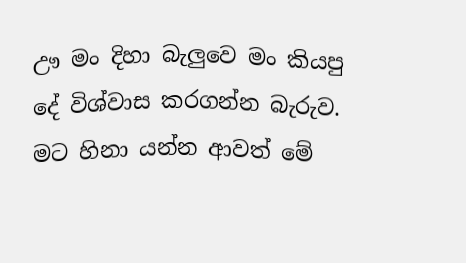ඌ මං දිහා බැලුවෙ මං කියපු දේ විශ්වාස කරගන්න බැරුව. මට හිනා යන්න ආවත් මේ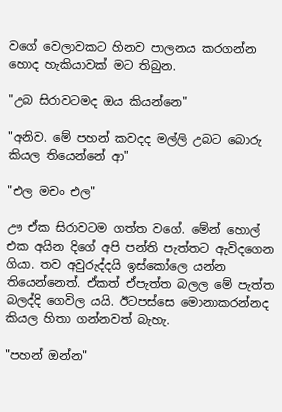වගේ වෙලාවකට හිනව පාලනය කරගන්න හොද හැකියාවක් මට තිබුන.

"උබ සිරාවටමද ඔය කියන්නෙ"

"අනිව. මේ පහන් කවදද මල්ලි උබට බොරු කියල තියෙන්නේ ආ"

"එල මචං එල"

ඌ ඒක සිරාවටම ගත්ත වගේ. මේන් හොල් එක අයින දිගේ අපි පන්ති පැත්තට ඇවිදගෙන ගියා. තව අවුරුද්දයි ඉස්කෝලෙ යන්න තියෙන්නෙත්. ඒකත් ඒපැත්ත බලල මේ පැත්ත බලද්දි ගෙවිල යයි. ඊටපස්සෙ මොනාකරන්නද කියල හිතා ගන්නවත් බැහැ.

"පහන් ඔන්න"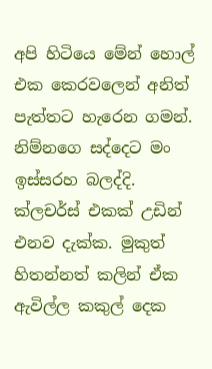අපි හිටියෙ මේන් හොල් එක කෙරවලෙන් අනිත් පැත්තට හැරෙන ගමන්. නිම්නගෙ සද්දෙට මං ඉස්සරහ බලද්දි. ක්ලචර්ස් එකක් උඩින් එනව දැක්ක. මුකුත් හිතන්නත් කලින් ඒක ඇවිල්ල කකුල් දෙක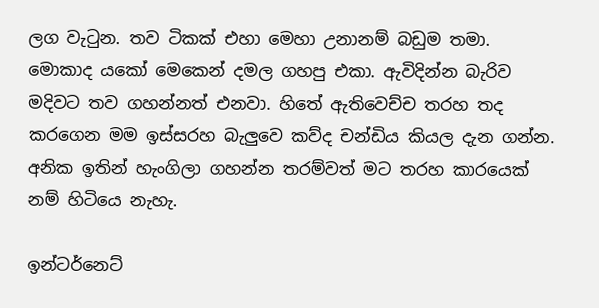ලග වැටුන. තව ටිකක් එහා මෙහා උනානම් බඩුම තමා. මොකාද යකෝ මෙකෙන් දමල ගහපු එකා. ඇවිදින්න බැරිව මදිවට තව ගහන්නත් එනවා. හිතේ ඇතිවෙච්ච තරහ තද කරගෙන මම ඉස්සරහ බැලුවෙ කව්ද චන්ඩිය කියල දැන ගන්න. අනික ඉතින් හැංගිලා ගහන්න තරම්වත් මට තරහ කාරයෙක් නම් හිටියෙ නැහැ.

ඉන්ටර්නෙට්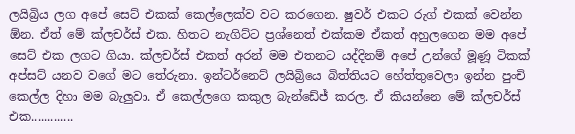ලයිබ්‍රිය ලග අපේ සෙට් එකක් කෙල්ලෙක්ව වට කරගෙන. ෂුවර් එකට රුග් එකක් වෙන්න ඕන. ඒත් මේ ක්ලචර්ස් එක. හිතට නැගිට්ට ප්‍රශ්නෙත් එක්කම ඒකත් අහුලගෙන මම අපේ සෙට් එක ලගට ගියා. ක්ලචර්ස් එකත් අරන් මම එතනට යද්දිනම් අපේ උන්ගේ මූණූ ටිකක් අප්සට් යනව වගේ මට තේරුනා. ඉන්ටර්නෙට් ලයිබ්‍රියෙ බිත්තියට හේත්තුවෙලා ඉන්න පුංචි කෙල්ල දිහා මම බැලුවා. ඒ කෙල්ලගෙ කකුල බැන්ඩේජ් කරල. ඒ කියන්නෙ මේ ක්ලචර්ස් එක.............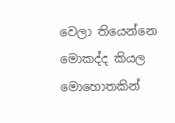වෙලා තියෙන්නෙ මොකද්ද කියල මොහොතකින්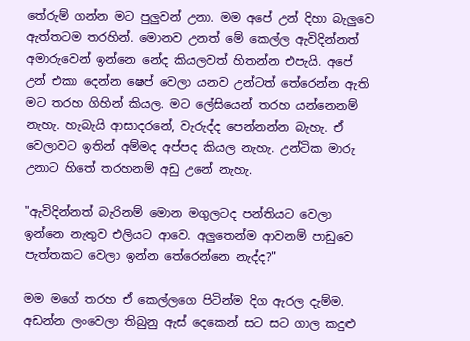තේරුම් ගන්න මට පුලුවන් උනා. මම අපේ උන් දිහා බැලුවෙ ඇත්තටම තරහින්. මොනව උනත් මේ කෙල්ල ඇවිදින්නත් අමාරුවෙන් ඉන්නෙ නේද කියලවත් හිතන්න එපැයි. අපේ උන් එකා දෙන්න ෂෙප් වෙලා යනව උන්ටත් තේරෙන්න ඇති මට තරහ ගිහින් කියල. මට ලේසියෙන් තරහ යන්නෙනම් නැහැ. හැබැයි ආසාදරනේ, වැරුද්ද පෙන්නන්න බැහැ. ඒ වෙලාවට ඉතින් අම්මද අප්පද කියල නැහැ. උන්ටික මාරු උනාට හිතේ තරහනම් අඩු උනේ නැහැ.

"ඇවිදින්නත් බැරිනම් මොන මගුලටද පන්තියට වෙලා ඉන්නෙ නැතුව එලියට ආවෙ. අලුතෙන්ම ආවනම් පාඩුවෙ පැත්තකට වෙලා ඉන්න තේරෙන්නෙ නැද්ද?"

මම මගේ තරහ ඒ කෙල්ලගෙ පිටින්ම දිග ඇරල දැම්ම. අඩන්න ලංවෙලා තිබුනු ඇස් දෙකෙන් සට සට ගාල කදුළු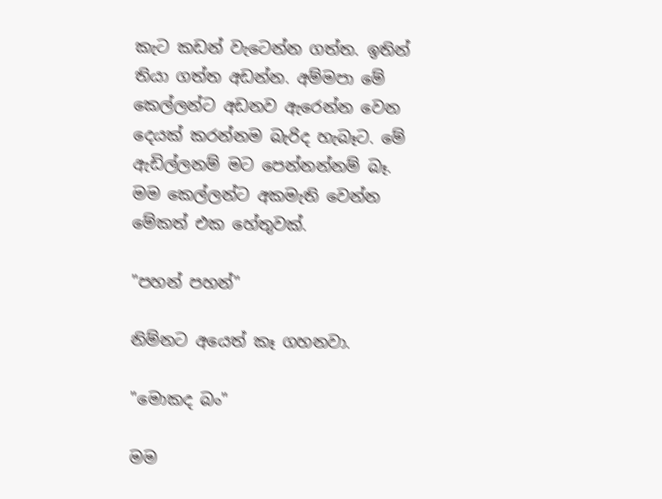කැට කඩන් වැටෙන්න ගත්ත. ඉතින් තියා ගත්ත අඩන්න. අම්මපා මේ කෙල්ලන්ට අඩනව ඇරෙන්න වෙන දෙයක් කරන්නම බැරිද හැබෑට. මේ ඇඩිල්ලනම් මට පෙන්නන්නම් බෑ. මම කෙල්ලන්ට අකමැති වෙන්න මේකත් එක හේතුවක්.

"පහන් පහන්"

නිම්නට අයෙත් කෑ ගහනවා.

"මොකද බං"

මම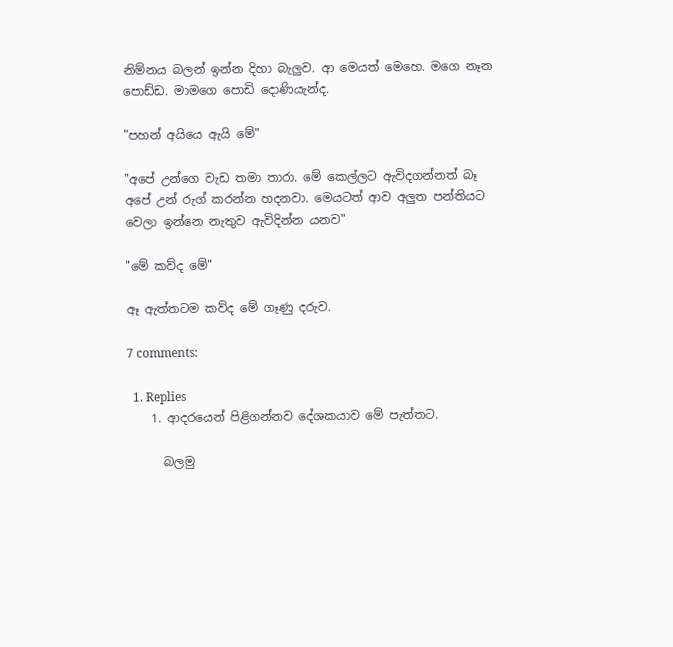නිම්නය බලන් ඉන්න දිහා බැලුව. ආ මෙයත් මෙහෙ. මගෙ නෑන පොඩ්ඩ. මාමගෙ පොඩි දොණියැන්ද.

"පහන් අයියෙ ඇයි මේ"

"අපේ උන්ගෙ වැඩ තමා තාරා. මේ කෙල්ලට ඇවිදගන්නත් බෑ අපේ උන් රුග් කරන්න හදනවා. මෙයටත් ආව අලුත පන්තියට වෙලා ඉන්නෙ නැතුව ඇවිදින්න යනව"

"මේ කව්ද මේ"

ඈ ඇත්තටම කව්ද මේ ගෑණු දරුව.

7 comments:

  1. Replies
    1. ආදරයෙන් පිළිගන්නව දේශකයාව මේ පැත්තට.

      බලමු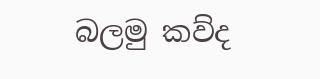බලමු කව්ද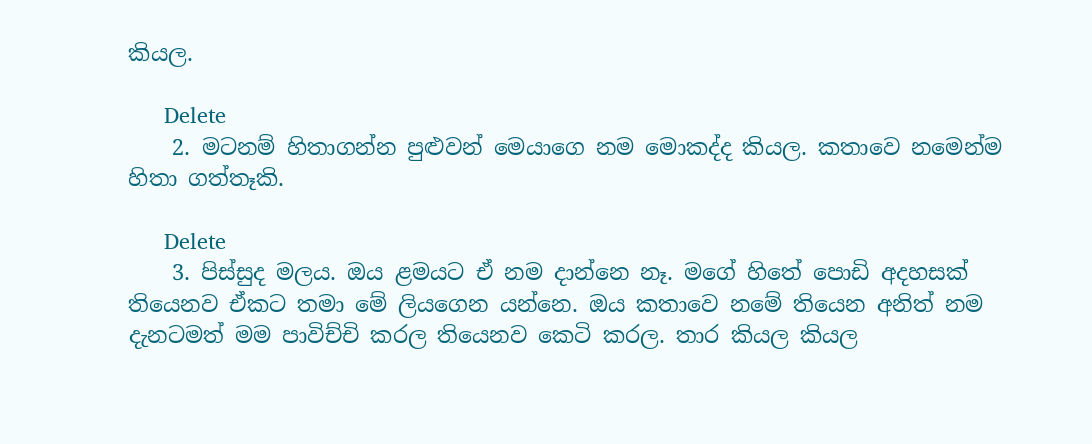කියල.

      Delete
    2. මටනම් හිතාගන්න පුළුවන් මෙයාගෙ නම මොකද්ද කියල. කතාවෙ නමෙන්ම හිතා ගත්තෑකි.

      Delete
    3. පිස්සුද මලය. ඔය ළමයට ඒ නම දාන්නෙ නෑ. මගේ හිතේ පොඩි අදහසක් තියෙනව ඒකට තමා මේ ලියගෙන යන්නෙ. ඔය කතාවෙ නමේ තියෙන අනිත් නම දැනටමත් මම පාවිච්චි කරල තියෙනව කෙටි කරල. තාර කියල කියල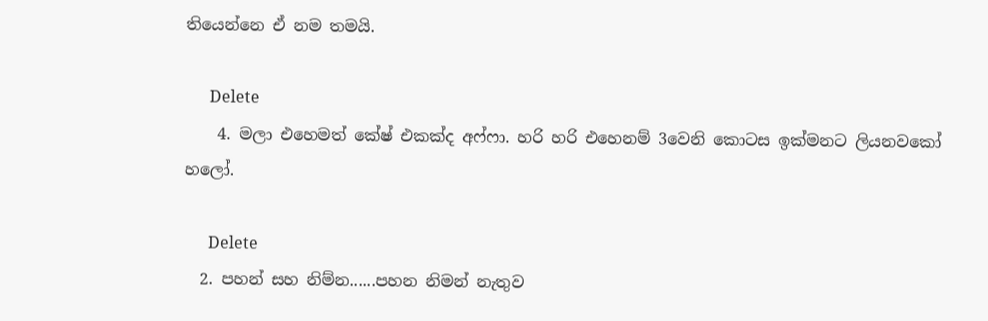තියෙන්නෙ ඒ නම තමයි.

      Delete
    4. මලා එහෙමත් කේෂ් එකක්ද අෆ්ෆා. හරි හරි එහෙනම් 3වෙනි කොටස ඉක්මනට ලියනවකෝ හලෝ.

      Delete
  2. පහන් සහ නිම්න......පහන නිමන් නැතුව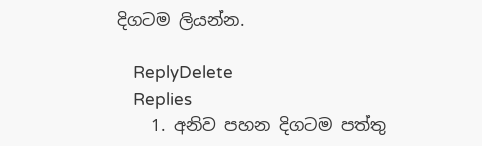දිගටම ලියන්න.

    ReplyDelete
    Replies
    1. අනිව පහන දිගටම පත්තු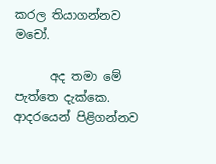කරල තියාගන්නව මචෝ.

      අද තමා මේ පැත්තෙ දැක්කෙ. ආදරයෙන් පිළිගන්නව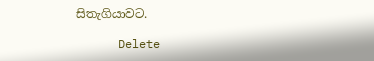සිතැගියාවට.

      Delete